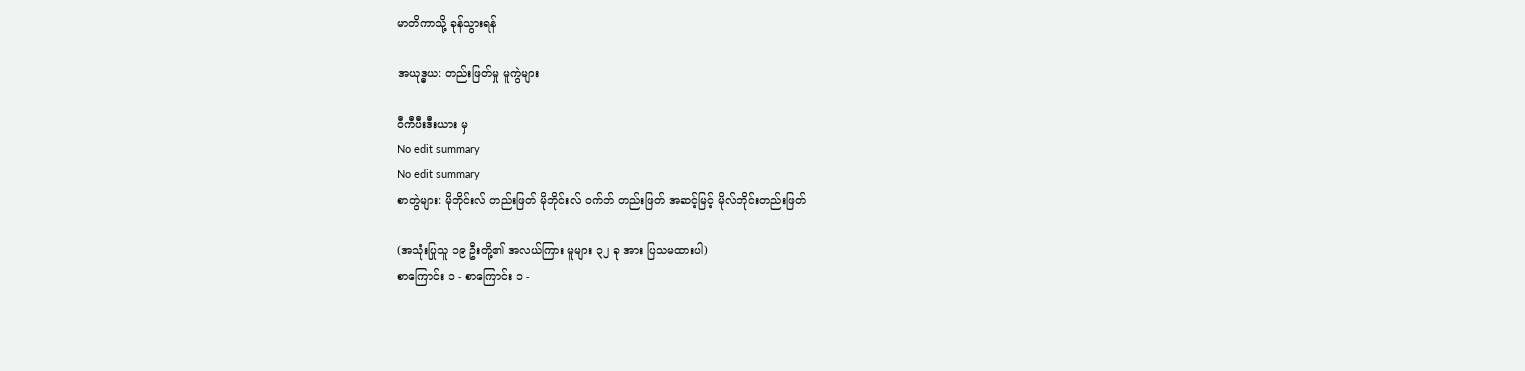မာတိကာသို့ ခုန်သွားရန်

အယုဒ္ဓယ: တည်းဖြတ်မှု မူကွဲများ

ဝီကီပီးဒီးယား မှ
No edit summary
No edit summary
စာတွဲများ: မိုဘိုင်းလ် တည်းဖြတ် မိုဘိုင်းလ် ဝက်ဘ် တည်းဖြတ် အဆင့်မြင့် မိုလ်ဘိုင်းတည်းဖြတ်

(အသုံးပြုသူ ၁၉ ဦးတို့၏ အလယ်ကြား မူများ ၃၂ ခု အား ပြသမထားပါ)
စာကြောင်း ၁ - စာကြောင်း ၁ -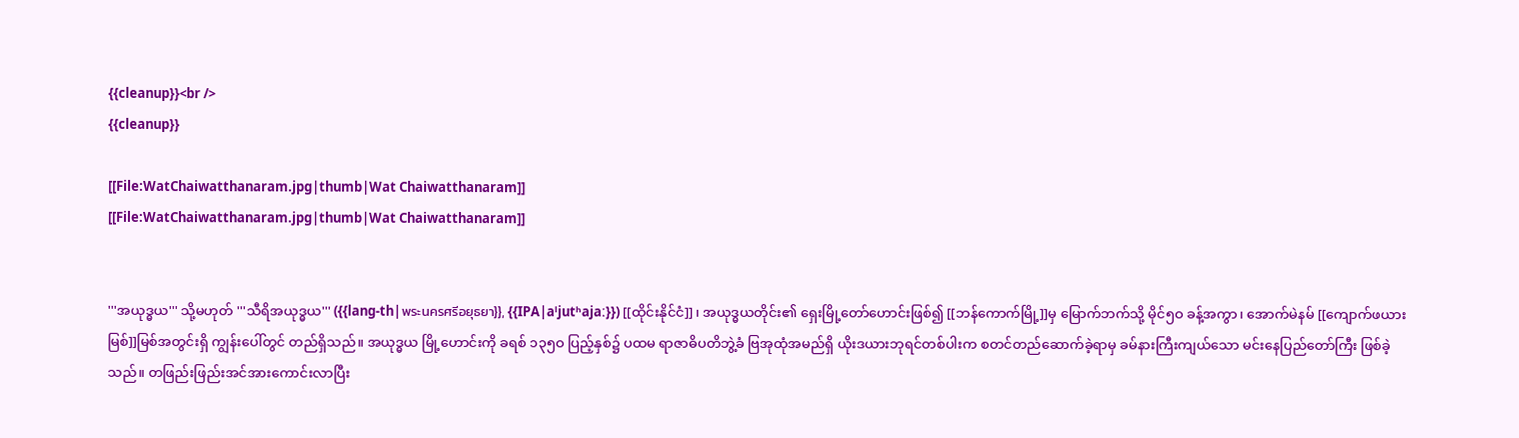{{cleanup}}<br />
{{cleanup}}

[[File:WatChaiwatthanaram.jpg|thumb|Wat Chaiwatthanaram]]
[[File:WatChaiwatthanaram.jpg|thumb|Wat Chaiwatthanaram]]


'''အယုဒ္ဓယ''' သို့မဟုတ် '''သီရိအယုဒ္ဓယ''' ({{lang-th|พระนครศรีอยุธยา}}, {{IPA|aˡjutʰajaː}}) [[ထိုင်းနိုင်ငံ]]၊ အယုဒ္ဓယတိုင်း၏ ရှေးမြို့တော်ဟောင်းဖြစ်၍ [[ဘန်ကောက်မြို့]]မှ မြောက်ဘက်သို့ မိုင်၅ဝ ခန့်အကွာ၊ အောက်မဲနမ် [[ကျောက်ဖယားမြစ်]]မြစ်အတွင်းရှိ ကျွန်းပေါ်တွင် တည်ရှိသည်။ အယုဒ္ဓယ မြို့ဟောင်းကို ခရစ် ၁၃၅ဝ ပြည့်နှစ်၌ ပထမ ရာဇာဓိပတိဘွဲ့ခံ ဗြအုထုံအမည်ရှိ ယိုးဒယားဘုရင်တစ်ပါးက စတင်တည်ဆောက်ခဲ့ရာမှ ခမ်နားကြီးကျယ်သော မင်းနေပြည်တော်ကြီး ဖြစ်ခဲ့သည်။ တဖြည်းဖြည်းအင်အားကောင်းလာပြီး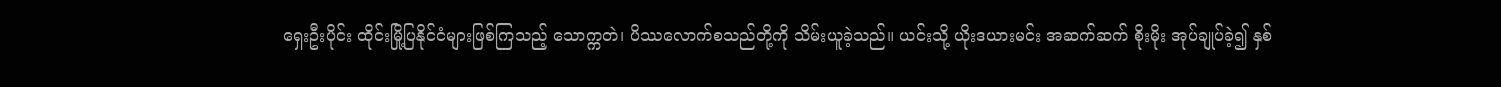ရှေးဦးပိုင်း ထိုင်းမြို့ပြနိုင်ငံများဖြစ်ကြသည့် သောက္ကတဲ၊ ပိဿလောက်စသည်တို့ကို သိမ်းယူခဲ့သည်။ ယင်းသို့ ယိုးဒယားမင်း အဆက်ဆက် စိုးမိုး အုပ်ချုပ်ခဲ့၍ နှစ်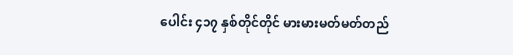ပေါင်း ၄၁၇ နှစ်တိုင်တိုင် မားမားမတ်မတ်တည်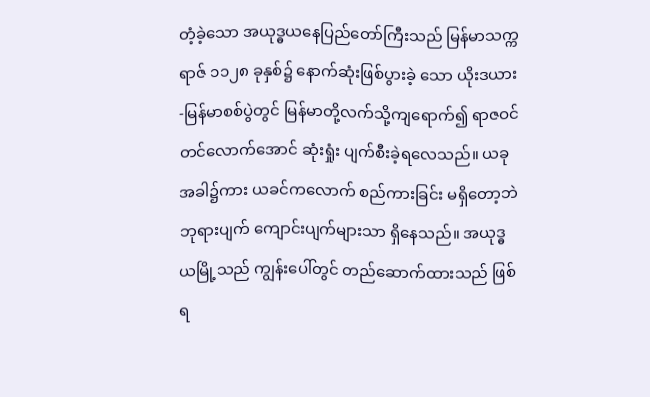တံ့ခဲ့သော အယုဒ္ဓယနေပြည်တော်ကြီးသည် မြန်မာသက္ကရာဇ် ၁၁၂၈ ခုနှစ်၌ နောက်ဆုံးဖြစ်ပွားခဲ့ သော ယိုးဒယား-မြန်မာစစ်ပွဲတွင် မြန်မာတို့လက်သို့ကျရောက်၍ ရာဇဝင်တင်လောက်အောင် ဆုံးရှုံး ပျက်စီးခဲ့ရလေသည်။ ယခုအခါ၌ကား ယခင်ကလောက် စည်ကားခြင်း မရှိတော့ဘဲ ဘုရားပျက် ကျောင်းပျက်များသာ ရှိနေသည်။ အယုဒ္ဓယမြို့သည် ကျွန်းပေါ်တွင် တည်ဆောက်ထားသည် ဖြစ်ရ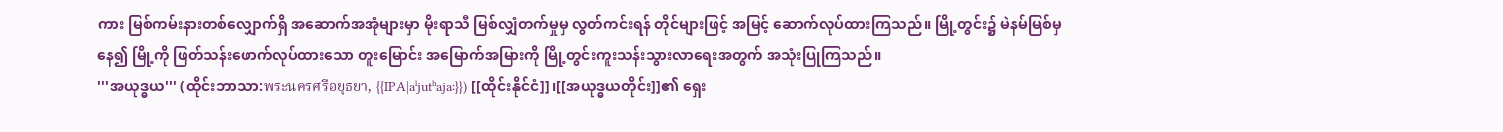ကား မြစ်ကမ်းနားတစ်လျှောက်ရှိ အဆောက်အအုံများမှာ မိုးရာသီ မြစ်လျှံတက်မှုမှ လွတ်ကင်းရန် တိုင်များဖြင့် အမြင့် ဆောက်လုပ်ထားကြသည်။ မြို့တွင်း၌ မဲနမ်မြစ်မှနေ၍ မြို့ကို ဖြတ်သန်းဖောက်လုပ်ထားသော တူးမြောင်း အမြောက်အမြားကို မြို့တွင်းကူးသန်းသွားလာရေးအတွက် အသုံးပြုကြသည်။
'''အယုဒ္ဓယ''' (ထိုင်းဘာသာ:พระนครศรีอยุธยา, {{IPA|aˡjutʰajaː}}) [[ထိုင်းနိုင်ငံ]]၊[[အယုဒ္ဓယတိုင်း]]၏ ရှေး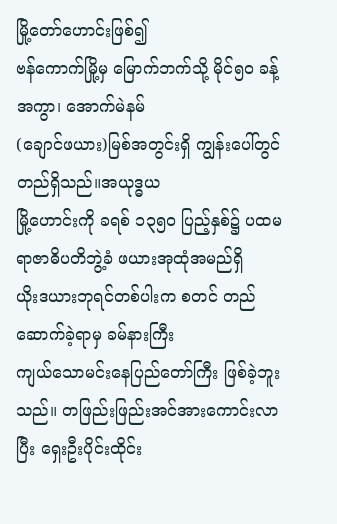မြို့တော်ဟောင်းဖြစ်၍
ဗန်ကောက်မြို့မှ မြောက်ဘက်သို့ မိုင်၅ဝ ခန့်အကွာ၊ အောက်မဲနမ်
(ချောင်ဖယား)မြစ်အတွင်းရှိ ကျွန်းပေါ်တွင် တည်ရှိသည်။အယုဒ္ဓယ
မြို့ဟောင်းကို ခရစ် ၁၃၅ဝ ပြည့်နှစ်၌ ပထမ ရာဇာဓိပတိဘွဲ့ခံ ဖယားအုထုံအမည်ရှိ
ယိုးဒယားဘုရင်တစ်ပါးက စတင် တည်ဆောက်ခဲ့ရာမှ ခမ်နားကြီး
ကျယ်သောမင်းနေပြည်တော်ကြီး ဖြစ်ခဲ့ဘူးသည်။ တဖြည်းဖြည်းအင်အားကောင်းလာပြီး ရှေးဦးပိုင်းထိုင်း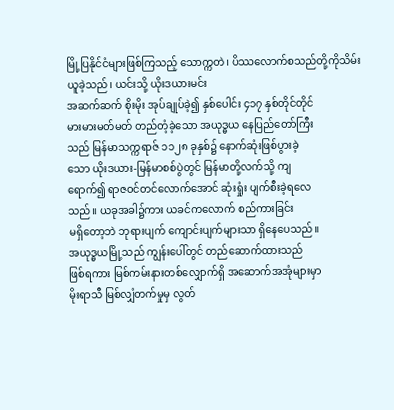မြို့ပြနိုင်ငံများဖြစ်ကြသည့် သောက္ကတဲ၊ ပိဿလောက်စသည်တို့ကိုသိမ်းယူခဲ့သည်၊ ယင်းသို့ ယိုးဒယားမင်း
အဆက်ဆက် စိုးမိုး အုပ်ချုပ်ခဲ့၍ နှစ်ပေါင်း ၄၁၇ နှစ်တိုင်တိုင်
မားမားမတ်မတ် တည်တံ့ခဲ့သော အယုဒ္ဓယ နေပြည်တော်ကြီး
သည် မြန်မာသက္ကရာဇ် ၁၁၂၈ ခုနှစ်၌ နောက်ဆုံးဖြစ်ပွားခဲ့
သော ယိုးဒယား-မြန်မာစစ်ပွဲတွင် မြန်မာတို့လက်သို့ ကျ
ရောက်၍ ရာဇဝင်တင်လောက်အောင် ဆုံးရှုံး ပျက်စီးခဲ့ရလေ
သည်။ ယခုအခါ၌ကား ယခင်ကလောက် စည်ကားခြင်း
မရှိတော့ဘဲ ဘုရားပျက် ကျောင်းပျက်များသာ ရှိနေပေသည်။
အယုဒ္ဓယမြို့သည် ကျွန်းပေါ်တွင် တည်ဆောက်ထားသည်
ဖြစ်ရကား မြစ်ကမ်းနားတစ်လျှောက်ရှိ အဆောက်အအုံများမှာ
မိုးရာသီ မြစ်လျှံတက်မှုမှ လွတ်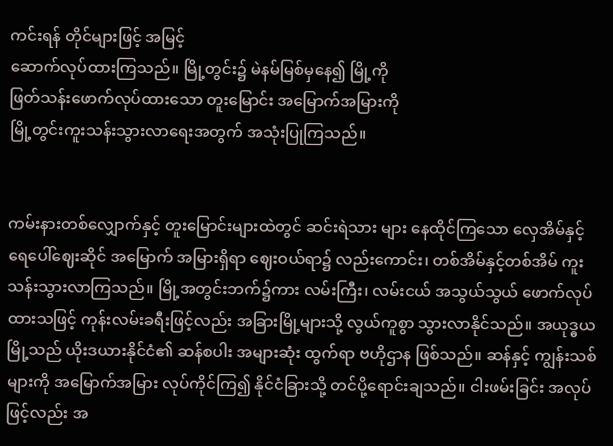ကင်းရန် တိုင်များဖြင့် အမြင့်
ဆောက်လုပ်ထားကြသည်။ မြို့တွင်း၌ မဲနမ်မြစ်မှနေ၍ မြို့ကို
ဖြတ်သန်းဖောက်လုပ်ထားသော တူးမြောင်း အမြောက်အမြားကို
မြို့တွင်းကူးသန်းသွားလာရေးအတွက် အသုံးပြုကြသည်။


ကမ်းနားတစ်လျှောက်နှင့် တူးမြောင်းများထဲတွင် ဆင်းရဲသား များ နေထိုင်ကြသော လှေအိမ်နှင့် ရေပေါ်ဈေးဆိုင် အမြောက် အမြားရှိရာ ဈေးဝယ်ရာ၌ လည်းကောင်း၊ တစ်အိမ်နှင့်တစ်အိမ် ကူးသန်းသွားလာကြသည်။ မြို့အတွင်းဘက်၌ကား လမ်းကြီး၊ လမ်းငယ် အသွယ်သွယ် ဖောက်လုပ်ထားသဖြင့် ကုန်းလမ်းခရီးဖြင့်လည်း အခြားမြို့များသို့ လွယ်ကူစွာ သွားလာနိုင်သည်။ အယုဒ္ဓယမြို့သည် ယိုးဒယားနိုင်ငံ၏ ဆန်စပါး အများဆုံး ထွက်ရာ ဗဟိုဌာန ဖြစ်သည်။ ဆန်နှင့် ကျွန်းသစ်များကို အမြောက်အမြား လုပ်ကိုင်ကြ၍ နိုင်ငံခြားသို့ တင်ပို့ရောင်းချသည်။ ငါးဖမ်းခြင်း အလုပ်ဖြင့်လည်း အ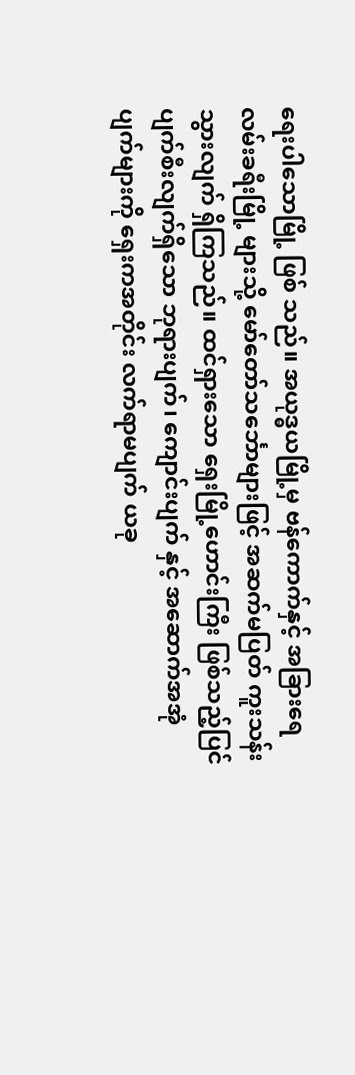ရေးပါသောမြို့ ဖြစ် သည်။ အယုဒ္ဓယမြို့မှ ဗန်ကောက်နှင့် အခြားရေလမ်းခရီးမြို့ များသို့ မော်တော်သင်္ဘောများဖြင့် အဆက်မပြတ် ကူးသန်း သွားလျက် ရှိကြသည်။ ထင်ရှားသော ရှေးမြို့ဟောင်းကြီး ဖြစ်သည့်ပြင် ပျက်စီးလျက်ရှိသော ဘုရားပျက်၊ ကျောင်းပျက် နှင့် အဆောက်အအုံပျက်များကို ရှေးကအတိုင်း လက်ရာမပျက် ယခု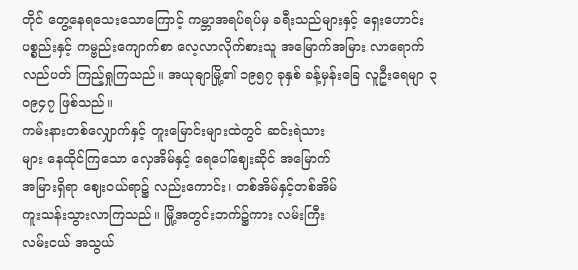တိုင် တွေ့နေရသေးသောကြောင့် ကမ္ဘာအရပ်ရပ်မှ ခရီးသည်များနှင့် ရှေးဟောင်းပစ္စည်းနှင့် ကမ္ဗည်းကျောက်စာ လေ့လာလိုက်စားသူ အမြောက်အမြား လာရောက်လည်ပတ် ကြည့်ရှုကြသည်။ အယုဓျာမြို့၏ ၁၉၅၇ ခုနှစ် ခန့်မှန်းခြေ လူဦးရေမျာ ၃ဝ၉၄၇ ဖြစ်သည်။
ကမ်းနားတစ်လျှောက်နှင့် တူးမြောင်းများထဲတွင် ဆင်းရဲသား
များ နေထိုင်ကြသော လှေအိမ်နှင့် ရေပေါ်ဈေးဆိုင် အမြောက်
အမြားရှိရာ ဈေးဝယ်ရာ၌ လည်းကောင်း၊ တစ်အိမ်နှင့်တစ်အိမ်
ကူးသန်းသွားလာကြသည်။ မြို့အတွင်းဘက်၌ကား လမ်းကြီး
လမ်းငယ် အသွယ်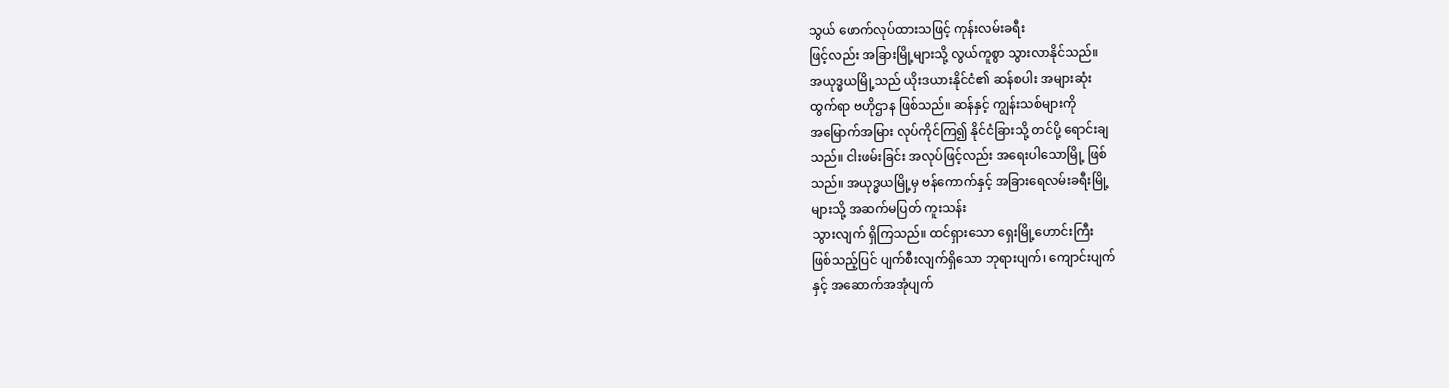သွယ် ဖောက်လုပ်ထားသဖြင့် ကုန်းလမ်းခရီး
ဖြင့်လည်း အခြားမြို့များသို့ လွယ်ကူစွာ သွားလာနိုင်သည်။
အယုဒ္ဓယမြို့သည် ယိုးဒယားနိုင်ငံ၏ ဆန်စပါး အများဆုံး
ထွက်ရာ ဗဟိုဌာန ဖြစ်သည်။ ဆန်နှင့် ကျွန်းသစ်များကို
အမြောက်အမြား လုပ်ကိုင်ကြ၍ နိုင်ငံခြားသို့ တင်ပို့ ရောင်းချ
သည်။ ငါးဖမ်းခြင်း အလုပ်ဖြင့်လည်း အရေးပါသောမြို့ ဖြစ်
သည်။ အယုဒ္ဓယမြို့မှ ဗန်ကောက်နှင့် အခြားရေလမ်းခရီးမြို့
များသို့ အဆက်မပြတ် ကူးသန်း
သွားလျက် ရှိကြသည်။ ထင်ရှားသော ရှေးမြို့ဟောင်းကြီး
ဖြစ်သည့်ပြင် ပျက်စီးလျက်ရှိသော ဘုရားပျက်၊ ကျောင်းပျက်
နှင့် အဆောက်အအုံပျက်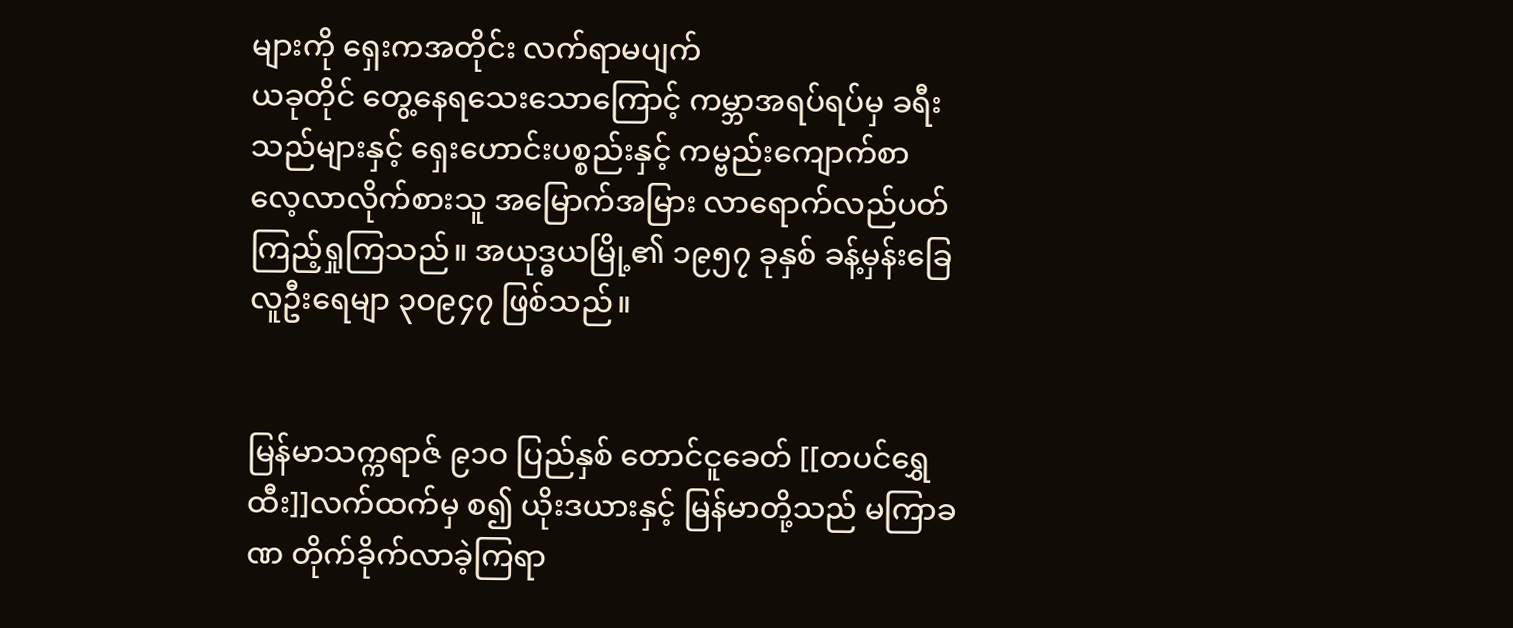များကို ရှေးကအတိုင်း လက်ရာမပျက်
ယခုတိုင် တွေ့နေရသေးသောကြောင့် ကမ္ဘာအရပ်ရပ်မှ ခရီး
သည်များနှင့် ရှေးဟောင်းပစ္စည်းနှင့် ကမ္ဗည်းကျောက်စာ
လေ့လာလိုက်စားသူ အမြောက်အမြား လာရောက်လည်ပတ်
ကြည့်ရှုကြသည်။ အယုဒ္ဓယမြို့၏ ၁၉၅၇ ခုနှစ် ခန့်မှန်းခြေ
လူဦးရေမျာ ၃ဝ၉၄၇ ဖြစ်သည်။


မြန်မာသက္ကရာဇ် ၉၁ဝ ပြည်နှစ် တောင်ငူခေတ် [[တပင်ရွှေထီး]]လက်ထက်မှ စ၍ ယိုးဒယားနှင့် မြန်မာတို့သည် မကြာခဏ တိုက်ခိုက်လာခဲ့ကြရာ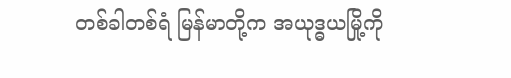တစ်ခါတစ်ရံ မြန်မာတို့က အယုဒ္ဓယမြို့ကို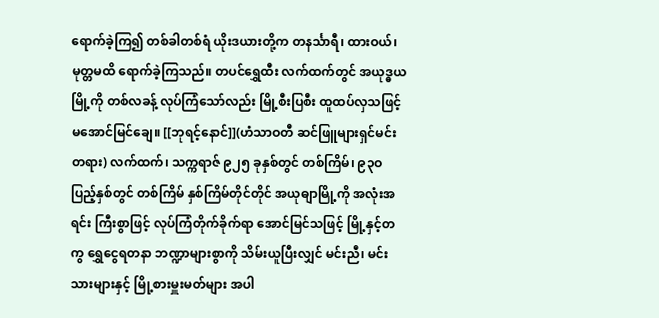ရောက်ခဲ့ကြ၍ တစ်ခါတစ်ရံ ယိုးဒယားတို့က တနင်္သာရီ၊ ထားဝယ်၊ မုတ္တမထိ ရောက်ခဲ့ကြသည်။ တပင်ရွှေထီး လက်ထက်တွင် အယုဒ္ဓယမြို့ကို တစ်လခန့် လုပ်ကြံသော်လည်း မြို့စီးပြစီး ထူထပ်လှသဖြင့် မအောင်မြင်ချေ။ [[ဘုရင့်နောင်]](ဟံသာဝတီ ဆင်ဖြူများရှင်မင်းတရား) လက်ထက်၊ သက္ကရာဇ် ၉၂၅ ခုနှစ်တွင် တစ်ကြိမ်၊ ၉၃ဝ ပြည့်နှစ်တွင် တစ်ကြိမ် နှစ်ကြိမ်တိုင်တိုင် အယုဓျာမြို့ကို အလုံးအရင်း ကြီးစွာဖြင့် လုပ်ကြံတိုက်ခိုက်ရာ အောင်မြင်သဖြင့် မြို့နှင့်တကွ ရွှေငွေရတနာ ဘဏ္ဍာများစွာကို သိမ်းယူပြီးလျှင် မင်းညီ၊ မင်းသားများနှင့် မြို့စားမှူးမတ်များ အပါ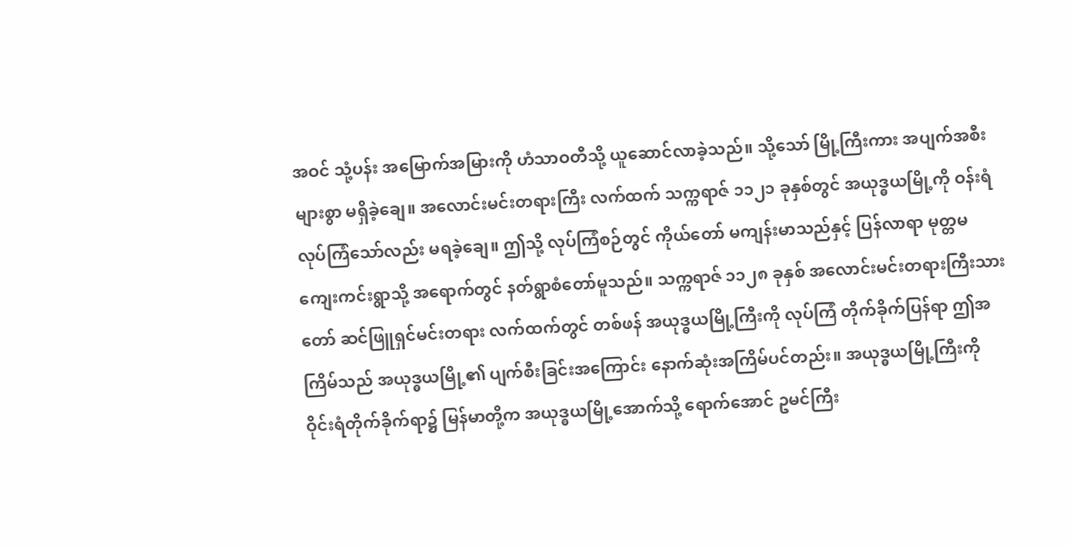အဝင် သုံ့ပန်း အမြောက်အမြားကို ဟံသာဝတီသို့ ယူဆောင်လာခဲ့သည်။ သို့သော် မြို့ကြီးကား အပျက်အစီးများစွာ မရှိခဲ့ချေ။ အလောင်းမင်းတရားကြီး လက်ထက် သက္ကရာဇ် ၁၁၂၁ ခုနှစ်တွင် အယုဒ္ဓယမြို့ကို ဝန်းရံလုပ်ကြံသော်လည်း မရခဲ့ချေ။ ဤသို့ လုပ်ကြံစဉ်တွင် ကိုယ်တော် မကျန်းမာသည်နှင့် ပြန်လာရာ မုတ္တမကျေးကင်းရွာသို့ အရောက်တွင် နတ်ရွာစံတော်မူသည်။ သက္ကရာဇ် ၁၁၂၈ ခုနှစ် အလောင်းမင်းတရားကြီးသားတော် ဆင်ဖြူရှင်မင်းတရား လက်ထက်တွင် တစ်ဖန် အယုဒ္ဓယမြို့ကြီးကို လုပ်ကြံ တိုက်ခိုက်ပြန်ရာ ဤအကြိမ်သည် အယုဒ္ဓယမြို့၏ ပျက်စီးခြင်းအကြောင်း နောက်ဆုံးအကြိမ်ပင်တည်း။ အယုဒ္ဓယမြို့ကြီးကို ဝိုင်းရံတိုက်ခိုက်ရာ၌ မြန်မာတို့က အယုဒ္ဓယမြို့အောက်သို့ ရောက်အောင် ဥမင်ကြီး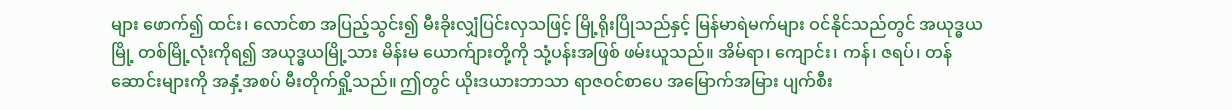များ ဖောက်၍ ထင်း၊ လောင်စာ အပြည့်သွင်း၍ မီးခိုးလျှံပြင်းလှသဖြင့် မြို့ရိုးပြိုသည်နှင့် မြန်မာရဲမက်များ ဝင်နိုင်သည်တွင် အယုဒ္ဓယမြို့ တစ်မြို့လုံးကိုရ၍ အယုဒ္ဓယမြို့သား မိန်းမ ယောက်ျားတို့ကို သုံ့ပန်းအဖြစ် ဖမ်းယူသည်။ အိမ်ရာ၊ ကျောင်း၊ ကန်၊ ဇရပ်၊ တန်ဆောင်းများကို အနှံ့အစပ် မီးတိုက်ရှို့သည်။ ဤတွင် ယိုးဒယားဘာသာ ရာဇဝင်စာပေ အမြောက်အမြား ပျက်စီး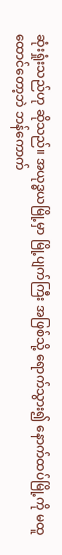ဆုံးရှုံးသည်ဟု ဆိုသည်။ အယုဒ္ဓယမြို့မှာ မြို့ပျက်ကြီး အဖြစ်သို့ ရောက်သွား၍ နောက်ထပ်မြို့ကို မထူထောင်တော့ဘဲ ဘန်ကောက်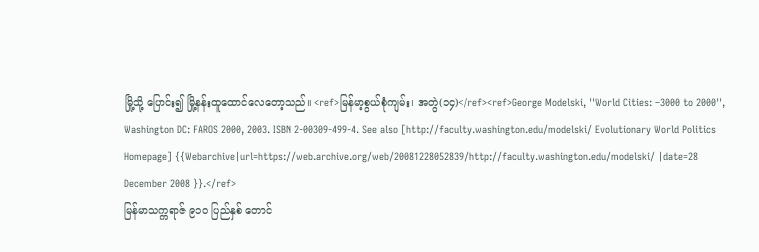မြို့သို့ ပြောင်း၍ မြို့နန်းထူထောင်လေတော့သည်။ <ref>မြန်မာ့စွယ်စုံကျမ်း၊ အတွဲ(၁၄)</ref><ref>George Modelski, ''World Cities: –3000 to 2000'', Washington DC: FAROS 2000, 2003. ISBN 2-00309-499-4. See also [http://faculty.washington.edu/modelski/ Evolutionary World Politics Homepage] {{Webarchive|url=https://web.archive.org/web/20081228052839/http://faculty.washington.edu/modelski/ |date=28 December 2008 }}.</ref>
မြန်မာသက္ကရာဇ် ၉၁ဝ ပြည်နှစ် တောင်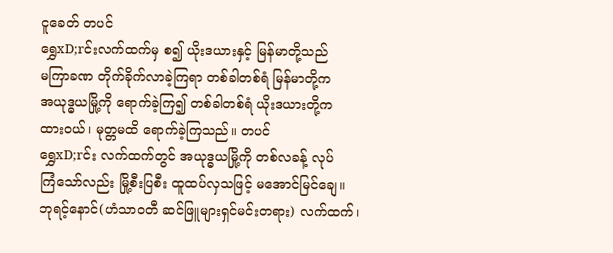ငူခေတ် တပင်
ရွှေxD;rင်းလက်ထက်မှ စ၍ ယိုးဒယားနှင့် မြန်မာတို့သည်
မကြာခဏ တိုက်ခိုက်လာခဲ့ကြရာ တစ်ခါတစ်ရံ မြန်မာတို့က
အယုဒ္ဓယမြို့ကို ရောက်ခဲ့ကြ၍ တစ်ခါတစ်ရံ ယိုးဒယားတို့က
ထားဝယ်၊ မုတ္တမထိ ရောက်ခဲ့ကြသည်။ တပင်
ရွှေxD;rင်း လက်ထက်တွင် အယုဒ္ဓယမြို့ကို တစ်လခန့် လုပ်
ကြံသော်လည်း မြို့စီးပြစီး ထူထပ်လှသဖြင့် မအောင်မြင်ချေ။
ဘုရင့်နောင်(ဟံသာဝတီ ဆင်ဖြူများရှင်မင်းတရား) လက်ထက်၊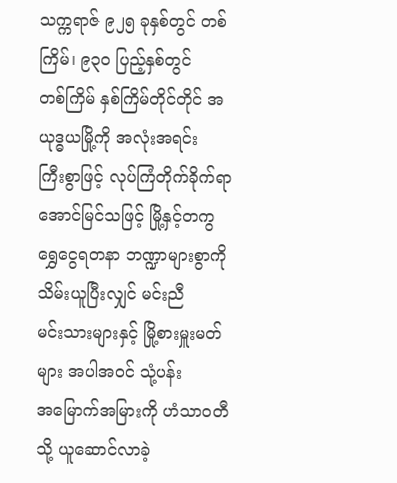သက္ကရာဇ် ၉၂၅ ခုနှစ်တွင် တစ်ကြိမ်၊ ၉၃ဝ ပြည့်နှစ်တွင်
တစ်ကြိမ် နှစ်ကြိမ်တိုင်တိုင် အယုဒ္ဓယမြို့ကို အလုံးအရင်း
ကြီးစွာဖြင့် လုပ်ကြံတိုက်ခိုက်ရာ အောင်မြင်သဖြင့် မြို့နှင့်တကွ
ရွှေငွေရတနာ ဘဏ္ဍာများစွာကို သိမ်းယူပြီးလျှင် မင်းညီ
မင်းသားများနှင့် မြို့စားမှူးမတ်များ အပါအဝင် သုံ့ပန်း
အမြောက်အမြားကို ဟံသာဝတီသို့ ယူဆောင်လာခဲ့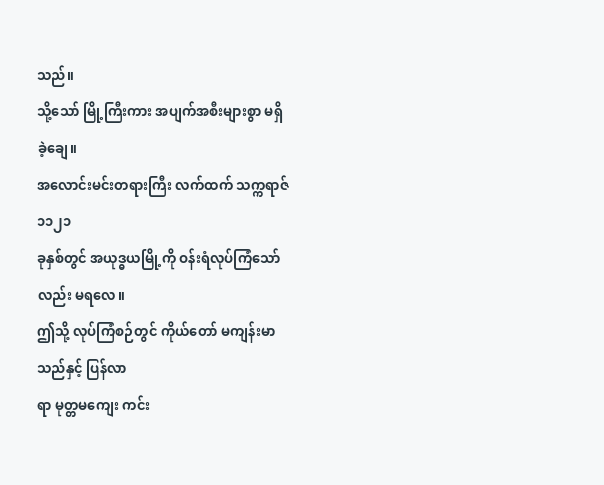သည်။
သို့သော် မြို့ကြီးကား အပျက်အစီးများစွာ မရှိခဲ့ချေ။
အလောင်းမင်းတရားကြီး လက်ထက် သက္ကရာဇ် ၁၁၂၁
ခုနှစ်တွင် အယုဒ္ဓယမြို့ကို ဝန်းရံလုပ်ကြံသော် လည်း မရလေ။
ဤသို့ လုပ်ကြံစဉ်တွင် ကိုယ်တော် မကျန်းမာသည်နှင့် ပြန်လာ
ရာ မုတ္တမကျေး ကင်း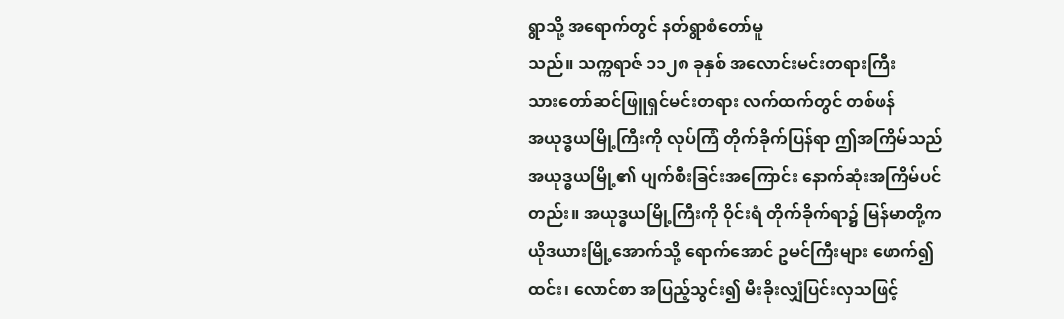ရွာသို့ အရောက်တွင် နတ်ရွာစံတော်မူ
သည်။ သက္ကရာဇ် ၁၁၂၈ ခုနှစ် အလောင်းမင်းတရားကြီး
သားတော်ဆင်ဖြူရှင်မင်းတရား လက်ထက်တွင် တစ်ဖန်
အယုဒ္ဓယမြို့ကြီးကို လုပ်ကြံ တိုက်ခိုက်ပြန်ရာ ဤအကြိမ်သည်
အယုဒ္ဓယမြို့၏ ပျက်စီးခြင်းအကြောင်း နောက်ဆုံးအကြိမ်ပင်
တည်း။ အယုဒ္ဓယမြို့ကြီးကို ဝိုင်းရံ တိုက်ခိုက်ရာ၌ မြန်မာတို့က
ယိုဒယားမြို့အောက်သို့ ရောက်အောင် ဥမင်ကြီးများ ဖောက်၍
ထင်း၊ လောင်စာ အပြည့်သွင်း၍ မီးခိုးလျှံပြင်းလှသဖြင့်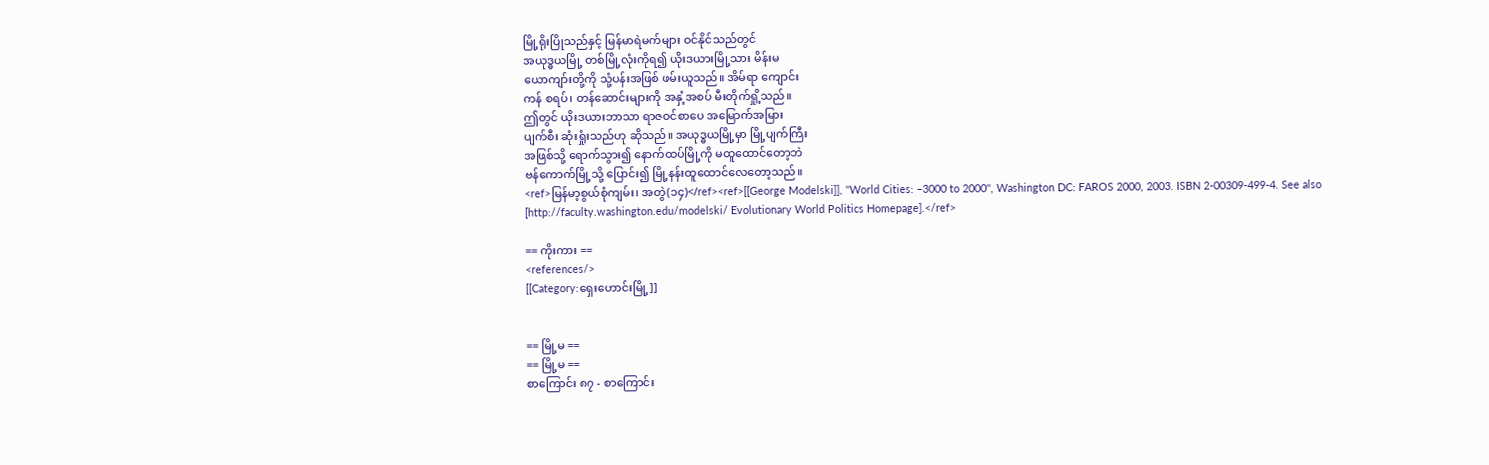မြို့ရိုးပြိုသည်နှင့် မြန်မာရဲမက်များ ဝင်နိုင်သည်တွင်
အယုဒ္ဓယမြို့ တစ်မြို့လုံးကိုရ၍ ယိုးဒယားမြို့သား မိန်းမ
ယောကျာ်းတို့ကို သုံ့ပန်းအဖြစ် ဖမ်းယူသည်။ အိမ်ရာ ကျောင်း
ကန် စရပ်၊ တန်ဆောင်းများကို အနှံ့အစပ် မီးတိုက်ရှို့သည်။
ဤတွင် ယိုးဒယားဘာသာ ရာဇဝင်စာပေ အမြောက်အမြား
ပျက်စီး ဆုံးရှုံးသည်ဟု ဆိုသည်။ အယုဒ္ဓယမြို့မှာ မြို့ပျက်ကြီး
အဖြစ်သို့ ရောက်သွား၍ နောက်ထပ်မြို့ကို မထူထောင်တော့ဘဲ
ဗန်ကောက်မြို့သို့ ပြောင်း၍ မြို့နန်းထူထောင်လေတော့သည်။
<ref>မြန်မာ့စွယ်စုံကျမ်း၊ အတွဲ(၁၄)</ref><ref>[[George Modelski]], ''World Cities: –3000 to 2000'', Washington DC: FAROS 2000, 2003. ISBN 2-00309-499-4. See also [http://faculty.washington.edu/modelski/ Evolutionary World Politics Homepage].</ref>

== ကိုးကား ==
<references/>
[[Category:ရှေးဟောင်းမြို့]]


== မြို့မ ==
== မြို့မ ==
စာကြောင်း ၈၇ - စာကြောင်း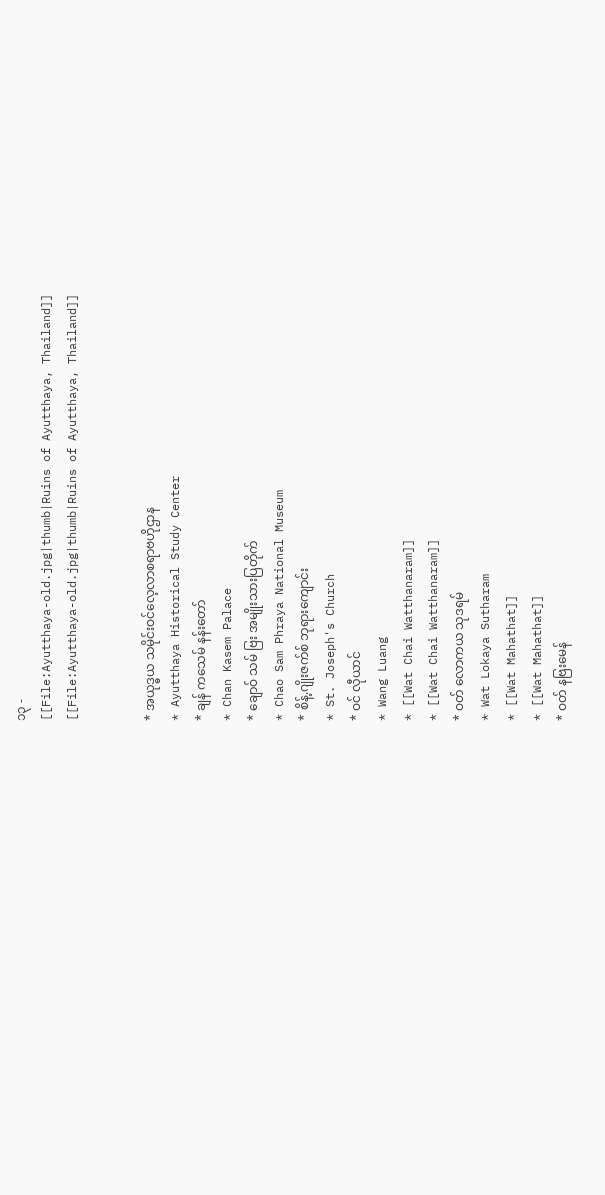၁၃ -
[[File:Ayutthaya-old.jpg|thumb|Ruins of Ayutthaya, Thailand]]
[[File:Ayutthaya-old.jpg|thumb|Ruins of Ayutthaya, Thailand]]


* အယုဒ္ဓယ သမိုင်းဝင်လေ့လာစရာဗဟိုဌာန
* Ayutthaya Historical Study Center
* ချန် ကသေမ် နန်းတော်
* Chan Kasem Palace
* ချောဝ် သမ် ဗြး အမျိုးသားပြတိုက်
* Chao Sam Phraya National Museum
* စိန့်.ဂျိုးဇက်စ် ဘုရားကျောင်း
* St. Joseph's Church
* ဝင် လီုယာင်
* Wang Luang
* [[Wat Chai Watthanaram]]
* [[Wat Chai Watthanaram]]
* ဝတ် လောကယ သုဒရမ်
* Wat Lokaya Sutharam
* [[Wat Mahathat]]
* [[Wat Mahathat]]
* ဝတ် နဗြးမေန်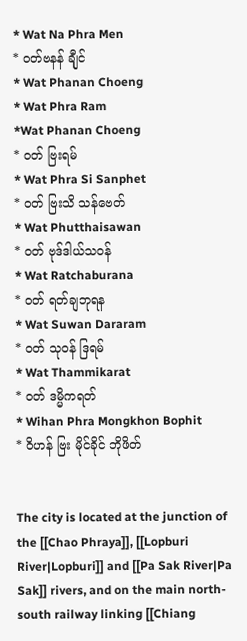* Wat Na Phra Men
* ဝတ်ဗနန် ချီုင်
* Wat Phanan Choeng
* Wat Phra Ram
*Wat Phanan Choeng
* ဝတ် ဗြးရမ်
* Wat Phra Si Sanphet
* ဝတ် ဗြးသိ သန်ဗေတ်
* Wat Phutthaisawan
* ဝတ် ဗုဒ်ဒါယ်သဝန်
* Wat Ratchaburana
* ဝတ် ရတ်ချဘုရန
* Wat Suwan Dararam
* ဝတ် သုဝန် ဒြရမ်
* Wat Thammikarat
* ဝတ် ဒမ္မိကရတ်
* Wihan Phra Mongkhon Bophit
* ဝိဟန် ဗြး မိုင်ခိုင် ဘိုဖိတ်


The city is located at the junction of the [[Chao Phraya]], [[Lopburi River|Lopburi]] and [[Pa Sak River|Pa Sak]] rivers, and on the main north-south railway linking [[Chiang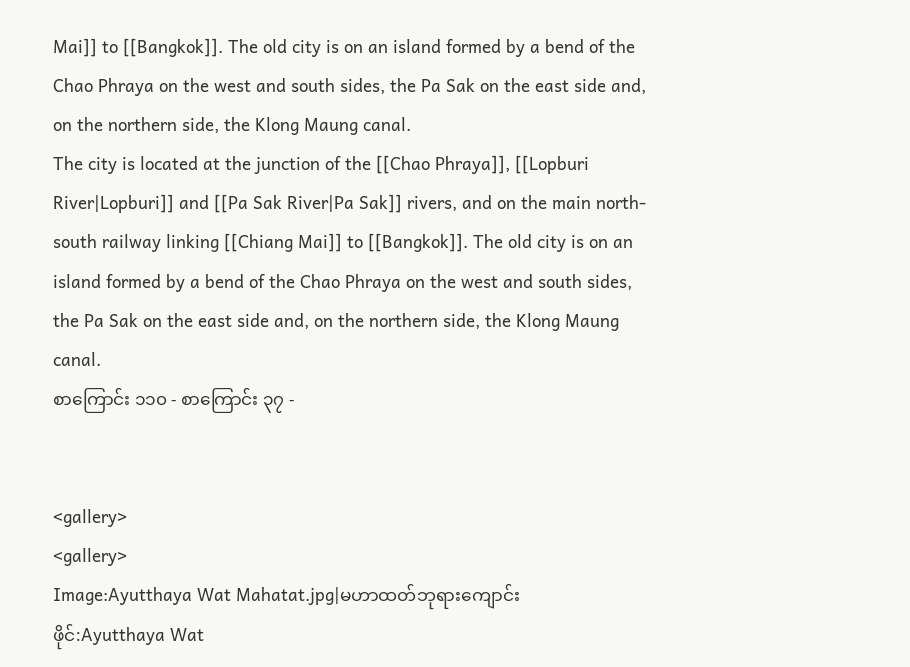Mai]] to [[Bangkok]]. The old city is on an island formed by a bend of the Chao Phraya on the west and south sides, the Pa Sak on the east side and, on the northern side, the Klong Maung canal.
The city is located at the junction of the [[Chao Phraya]], [[Lopburi River|Lopburi]] and [[Pa Sak River|Pa Sak]] rivers, and on the main north-south railway linking [[Chiang Mai]] to [[Bangkok]]. The old city is on an island formed by a bend of the Chao Phraya on the west and south sides, the Pa Sak on the east side and, on the northern side, the Klong Maung canal.
စာကြောင်း ၁၁၀ - စာကြောင်း ၃၇ -


<gallery>
<gallery>
Image:Ayutthaya Wat Mahatat.jpg|မဟာထတ်ဘုရားကျောင်း
ဖိုင်:Ayutthaya Wat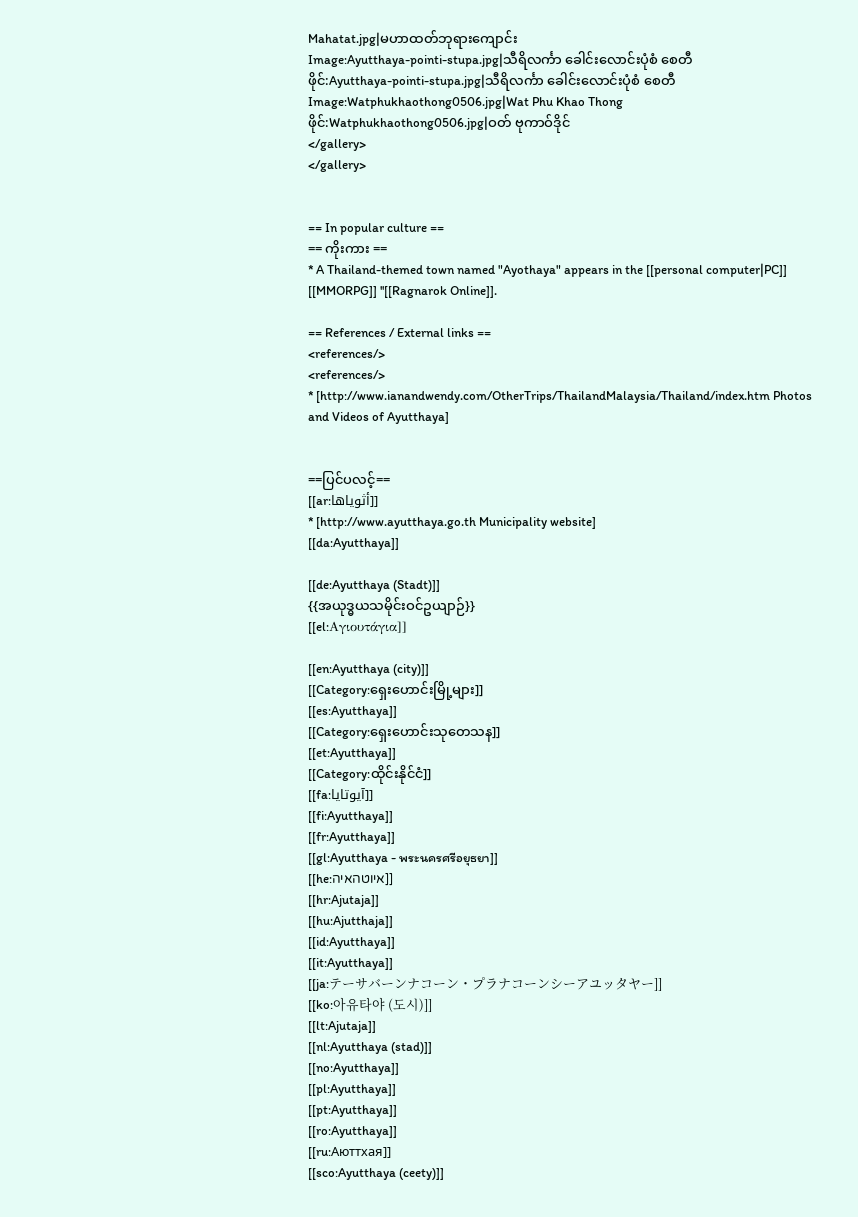Mahatat.jpg|မဟာထတ်ဘုရားကျောင်း
Image:Ayutthaya-pointi-stupa.jpg|သီရိလင်္ကာ ခေါင်းလောင်းပုံစံ စေတီ
ဖိုင်:Ayutthaya-pointi-stupa.jpg|သီရိလင်္ကာ ခေါင်းလောင်းပုံစံ စေတီ
Image:Watphukhaothong0506.jpg|Wat Phu Khao Thong
ဖိုင်:Watphukhaothong0506.jpg|ဝတ် ဗုကာဝ်ဒိုင်
</gallery>
</gallery>


== In popular culture ==
== ကိုးကား ==
* A Thailand-themed town named "Ayothaya" appears in the [[personal computer|PC]] [[MMORPG]] ''[[Ragnarok Online]].

== References / External links ==
<references/>
<references/>
* [http://www.ianandwendy.com/OtherTrips/ThailandMalaysia/Thailand/index.htm Photos and Videos of Ayutthaya]


==ပြင်ပလင့်==
[[ar:أثوياها]]
* [http://www.ayutthaya.go.th Municipality website]
[[da:Ayutthaya]]

[[de:Ayutthaya (Stadt)]]
{{အယုဒ္ဓယသမိုင်းဝင်ဥယျာဉ်}}
[[el:Αγιουτάγια]]

[[en:Ayutthaya (city)]]
[[Category:ရှေးဟောင်းမြို့များ]]
[[es:Ayutthaya]]
[[Category:ရှေးဟောင်းသုတေသန]]
[[et:Ayutthaya]]
[[Category:ထိုင်းနိုင်ငံ]]
[[fa:آیوتایا]]
[[fi:Ayutthaya]]
[[fr:Ayutthaya]]
[[gl:Ayutthaya - พระนครศรีอยุธยา]]
[[he:איוטהאיה]]
[[hr:Ajutaja]]
[[hu:Ajutthaja]]
[[id:Ayutthaya]]
[[it:Ayutthaya]]
[[ja:テーサバーンナコーン・プラナコーンシーアユッタヤー]]
[[ko:아유타야 (도시)]]
[[lt:Ajutaja]]
[[nl:Ayutthaya (stad)]]
[[no:Ayutthaya]]
[[pl:Ayutthaya]]
[[pt:Ayutthaya]]
[[ro:Ayutthaya]]
[[ru:Аюттхая]]
[[sco:Ayutthaya (ceety)]]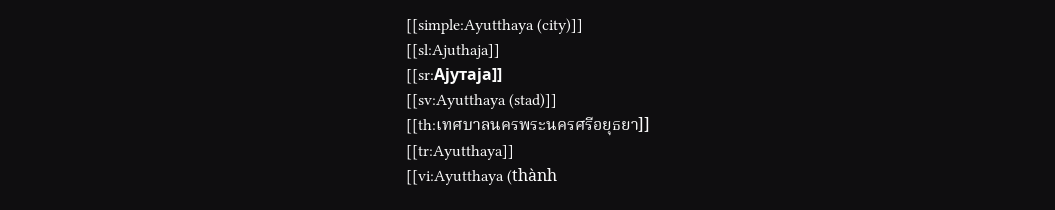[[simple:Ayutthaya (city)]]
[[sl:Ajuthaja]]
[[sr:Ајутаја]]
[[sv:Ayutthaya (stad)]]
[[th:เทศบาลนครพระนครศรีอยุธยา]]
[[tr:Ayutthaya]]
[[vi:Ayutthaya (thành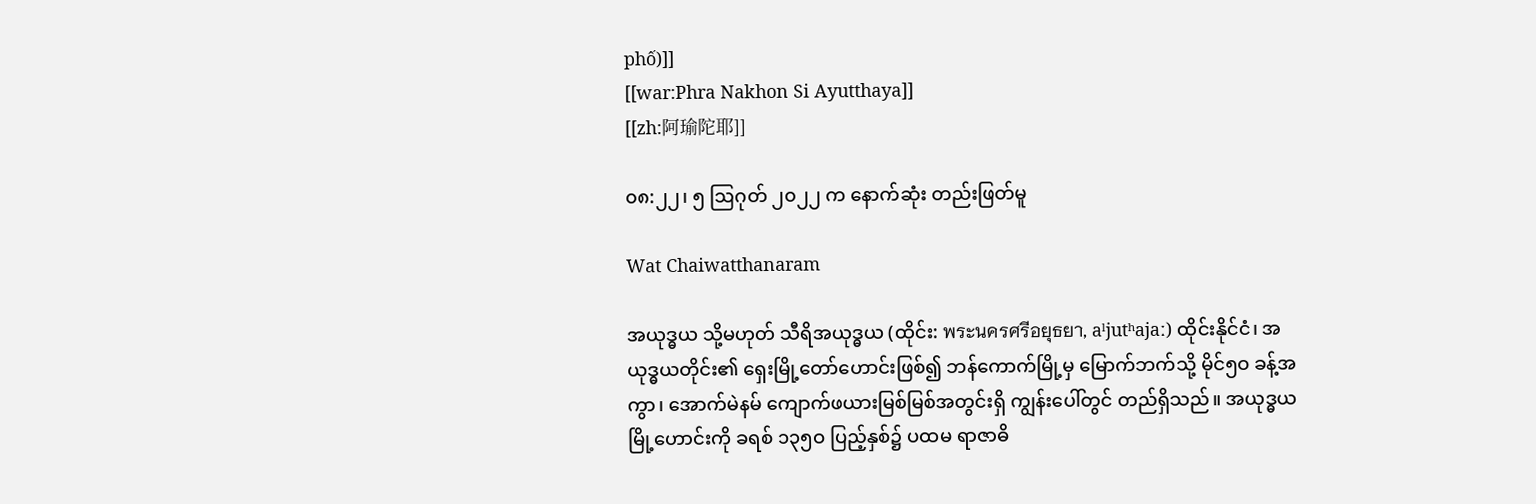phố)]]
[[war:Phra Nakhon Si Ayutthaya]]
[[zh:阿瑜陀耶]]

၀၈:၂၂၊ ၅ ဩဂုတ် ၂၀၂၂ က နောက်ဆုံး တည်းဖြတ်မူ

Wat Chaiwatthanaram

အယုဒ္ဓယ သို့မဟုတ် သီရိအယုဒ္ဓယ (ထိုင်း: พระนครศรีอยุธยา, aˡjutʰajaː) ထိုင်းနိုင်ငံ၊ အယုဒ္ဓယတိုင်း၏ ရှေးမြို့တော်ဟောင်းဖြစ်၍ ဘန်ကောက်မြို့မှ မြောက်ဘက်သို့ မိုင်၅ဝ ခန့်အကွာ၊ အောက်မဲနမ် ကျောက်ဖယားမြစ်မြစ်အတွင်းရှိ ကျွန်းပေါ်တွင် တည်ရှိသည်။ အယုဒ္ဓယ မြို့ဟောင်းကို ခရစ် ၁၃၅ဝ ပြည့်နှစ်၌ ပထမ ရာဇာဓိ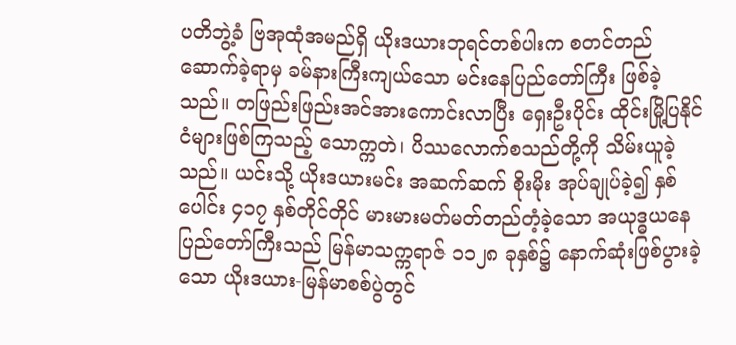ပတိဘွဲ့ခံ ဗြအုထုံအမည်ရှိ ယိုးဒယားဘုရင်တစ်ပါးက စတင်တည်ဆောက်ခဲ့ရာမှ ခမ်နားကြီးကျယ်သော မင်းနေပြည်တော်ကြီး ဖြစ်ခဲ့သည်။ တဖြည်းဖြည်းအင်အားကောင်းလာပြီး ရှေးဦးပိုင်း ထိုင်းမြို့ပြနိုင်ငံများဖြစ်ကြသည့် သောက္ကတဲ၊ ပိဿလောက်စသည်တို့ကို သိမ်းယူခဲ့သည်။ ယင်းသို့ ယိုးဒယားမင်း အဆက်ဆက် စိုးမိုး အုပ်ချုပ်ခဲ့၍ နှစ်ပေါင်း ၄၁၇ နှစ်တိုင်တိုင် မားမားမတ်မတ်တည်တံ့ခဲ့သော အယုဒ္ဓယနေပြည်တော်ကြီးသည် မြန်မာသက္ကရာဇ် ၁၁၂၈ ခုနှစ်၌ နောက်ဆုံးဖြစ်ပွားခဲ့ သော ယိုးဒယား-မြန်မာစစ်ပွဲတွင်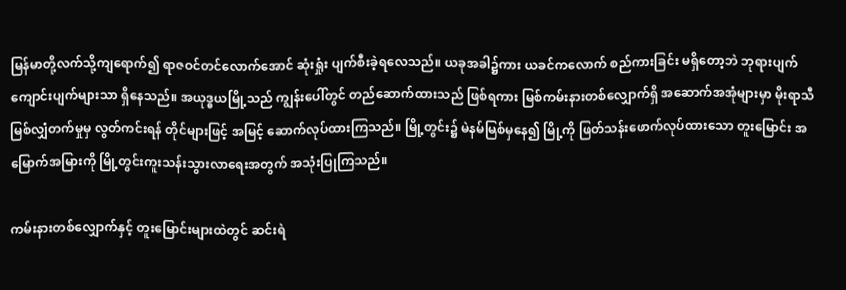မြန်မာတို့လက်သို့ကျရောက်၍ ရာဇဝင်တင်လောက်အောင် ဆုံးရှုံး ပျက်စီးခဲ့ရလေသည်။ ယခုအခါ၌ကား ယခင်ကလောက် စည်ကားခြင်း မရှိတော့ဘဲ ဘုရားပျက် ကျောင်းပျက်များသာ ရှိနေသည်။ အယုဒ္ဓယမြို့သည် ကျွန်းပေါ်တွင် တည်ဆောက်ထားသည် ဖြစ်ရကား မြစ်ကမ်းနားတစ်လျှောက်ရှိ အဆောက်အအုံများမှာ မိုးရာသီ မြစ်လျှံတက်မှုမှ လွတ်ကင်းရန် တိုင်များဖြင့် အမြင့် ဆောက်လုပ်ထားကြသည်။ မြို့တွင်း၌ မဲနမ်မြစ်မှနေ၍ မြို့ကို ဖြတ်သန်းဖောက်လုပ်ထားသော တူးမြောင်း အမြောက်အမြားကို မြို့တွင်းကူးသန်းသွားလာရေးအတွက် အသုံးပြုကြသည်။

ကမ်းနားတစ်လျှောက်နှင့် တူးမြောင်းများထဲတွင် ဆင်းရဲ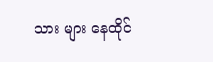သား များ နေထိုင်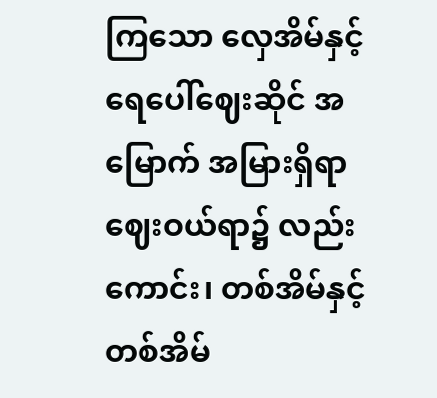ကြသော လှေအိမ်နှင့် ရေပေါ်ဈေးဆိုင် အမြောက် အမြားရှိရာ ဈေးဝယ်ရာ၌ လည်းကောင်း၊ တစ်အိမ်နှင့်တစ်အိမ်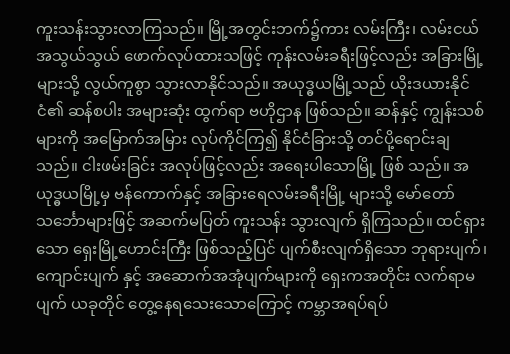ကူးသန်းသွားလာကြသည်။ မြို့အတွင်းဘက်၌ကား လမ်းကြီး၊ လမ်းငယ် အသွယ်သွယ် ဖောက်လုပ်ထားသဖြင့် ကုန်းလမ်းခရီးဖြင့်လည်း အခြားမြို့များသို့ လွယ်ကူစွာ သွားလာနိုင်သည်။ အယုဒ္ဓယမြို့သည် ယိုးဒယားနိုင်ငံ၏ ဆန်စပါး အများဆုံး ထွက်ရာ ဗဟိုဌာန ဖြစ်သည်။ ဆန်နှင့် ကျွန်းသစ်များကို အမြောက်အမြား လုပ်ကိုင်ကြ၍ နိုင်ငံခြားသို့ တင်ပို့ရောင်းချသည်။ ငါးဖမ်းခြင်း အလုပ်ဖြင့်လည်း အရေးပါသောမြို့ ဖြစ် သည်။ အယုဒ္ဓယမြို့မှ ဗန်ကောက်နှင့် အခြားရေလမ်းခရီးမြို့ များသို့ မော်တော်သင်္ဘောများဖြင့် အဆက်မပြတ် ကူးသန်း သွားလျက် ရှိကြသည်။ ထင်ရှားသော ရှေးမြို့ဟောင်းကြီး ဖြစ်သည့်ပြင် ပျက်စီးလျက်ရှိသော ဘုရားပျက်၊ ကျောင်းပျက် နှင့် အဆောက်အအုံပျက်များကို ရှေးကအတိုင်း လက်ရာမပျက် ယခုတိုင် တွေ့နေရသေးသောကြောင့် ကမ္ဘာအရပ်ရပ်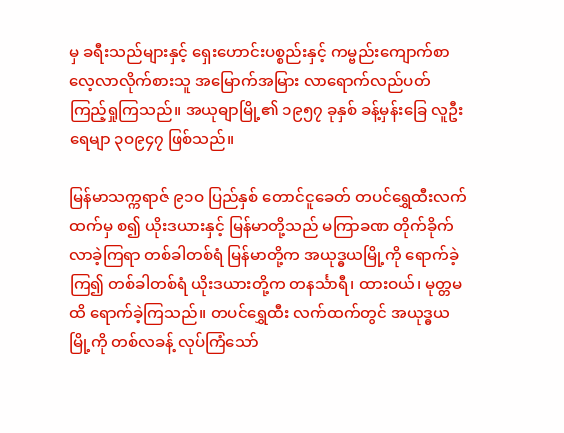မှ ခရီးသည်များနှင့် ရှေးဟောင်းပစ္စည်းနှင့် ကမ္ဗည်းကျောက်စာ လေ့လာလိုက်စားသူ အမြောက်အမြား လာရောက်လည်ပတ် ကြည့်ရှုကြသည်။ အယုဓျာမြို့၏ ၁၉၅၇ ခုနှစ် ခန့်မှန်းခြေ လူဦးရေမျာ ၃ဝ၉၄၇ ဖြစ်သည်။

မြန်မာသက္ကရာဇ် ၉၁ဝ ပြည်နှစ် တောင်ငူခေတ် တပင်ရွှေထီးလက်ထက်မှ စ၍ ယိုးဒယားနှင့် မြန်မာတို့သည် မကြာခဏ တိုက်ခိုက်လာခဲ့ကြရာ တစ်ခါတစ်ရံ မြန်မာတို့က အယုဒ္ဓယမြို့ကို ရောက်ခဲ့ကြ၍ တစ်ခါတစ်ရံ ယိုးဒယားတို့က တနင်္သာရီ၊ ထားဝယ်၊ မုတ္တမထိ ရောက်ခဲ့ကြသည်။ တပင်ရွှေထီး လက်ထက်တွင် အယုဒ္ဓယမြို့ကို တစ်လခန့် လုပ်ကြံသော်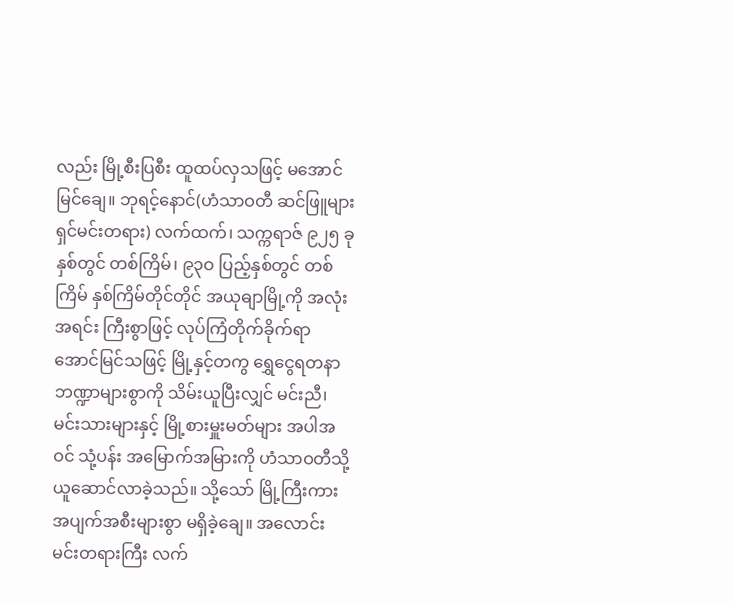လည်း မြို့စီးပြစီး ထူထပ်လှသဖြင့် မအောင်မြင်ချေ။ ဘုရင့်နောင်(ဟံသာဝတီ ဆင်ဖြူများရှင်မင်းတရား) လက်ထက်၊ သက္ကရာဇ် ၉၂၅ ခုနှစ်တွင် တစ်ကြိမ်၊ ၉၃ဝ ပြည့်နှစ်တွင် တစ်ကြိမ် နှစ်ကြိမ်တိုင်တိုင် အယုဓျာမြို့ကို အလုံးအရင်း ကြီးစွာဖြင့် လုပ်ကြံတိုက်ခိုက်ရာ အောင်မြင်သဖြင့် မြို့နှင့်တကွ ရွှေငွေရတနာ ဘဏ္ဍာများစွာကို သိမ်းယူပြီးလျှင် မင်းညီ၊ မင်းသားများနှင့် မြို့စားမှူးမတ်များ အပါအဝင် သုံ့ပန်း အမြောက်အမြားကို ဟံသာဝတီသို့ ယူဆောင်လာခဲ့သည်။ သို့သော် မြို့ကြီးကား အပျက်အစီးများစွာ မရှိခဲ့ချေ။ အလောင်းမင်းတရားကြီး လက်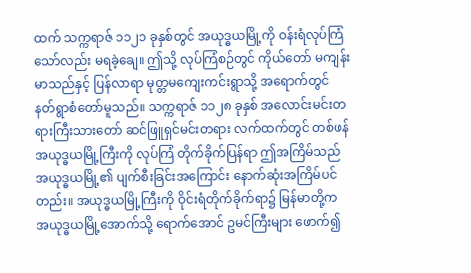ထက် သက္ကရာဇ် ၁၁၂၁ ခုနှစ်တွင် အယုဒ္ဓယမြို့ကို ဝန်းရံလုပ်ကြံသော်လည်း မရခဲ့ချေ။ ဤသို့ လုပ်ကြံစဉ်တွင် ကိုယ်တော် မကျန်းမာသည်နှင့် ပြန်လာရာ မုတ္တမကျေးကင်းရွာသို့ အရောက်တွင် နတ်ရွာစံတော်မူသည်။ သက္ကရာဇ် ၁၁၂၈ ခုနှစ် အလောင်းမင်းတရားကြီးသားတော် ဆင်ဖြူရှင်မင်းတရား လက်ထက်တွင် တစ်ဖန် အယုဒ္ဓယမြို့ကြီးကို လုပ်ကြံ တိုက်ခိုက်ပြန်ရာ ဤအကြိမ်သည် အယုဒ္ဓယမြို့၏ ပျက်စီးခြင်းအကြောင်း နောက်ဆုံးအကြိမ်ပင်တည်း။ အယုဒ္ဓယမြို့ကြီးကို ဝိုင်းရံတိုက်ခိုက်ရာ၌ မြန်မာတို့က အယုဒ္ဓယမြို့အောက်သို့ ရောက်အောင် ဥမင်ကြီးများ ဖောက်၍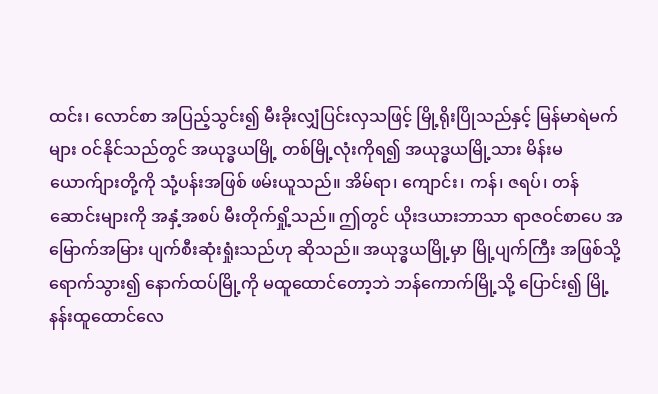ထင်း၊ လောင်စာ အပြည့်သွင်း၍ မီးခိုးလျှံပြင်းလှသဖြင့် မြို့ရိုးပြိုသည်နှင့် မြန်မာရဲမက်များ ဝင်နိုင်သည်တွင် အယုဒ္ဓယမြို့ တစ်မြို့လုံးကိုရ၍ အယုဒ္ဓယမြို့သား မိန်းမ ယောက်ျားတို့ကို သုံ့ပန်းအဖြစ် ဖမ်းယူသည်။ အိမ်ရာ၊ ကျောင်း၊ ကန်၊ ဇရပ်၊ တန်ဆောင်းများကို အနှံ့အစပ် မီးတိုက်ရှို့သည်။ ဤတွင် ယိုးဒယားဘာသာ ရာဇဝင်စာပေ အမြောက်အမြား ပျက်စီးဆုံးရှုံးသည်ဟု ဆိုသည်။ အယုဒ္ဓယမြို့မှာ မြို့ပျက်ကြီး အဖြစ်သို့ ရောက်သွား၍ နောက်ထပ်မြို့ကို မထူထောင်တော့ဘဲ ဘန်ကောက်မြို့သို့ ပြောင်း၍ မြို့နန်းထူထောင်လေ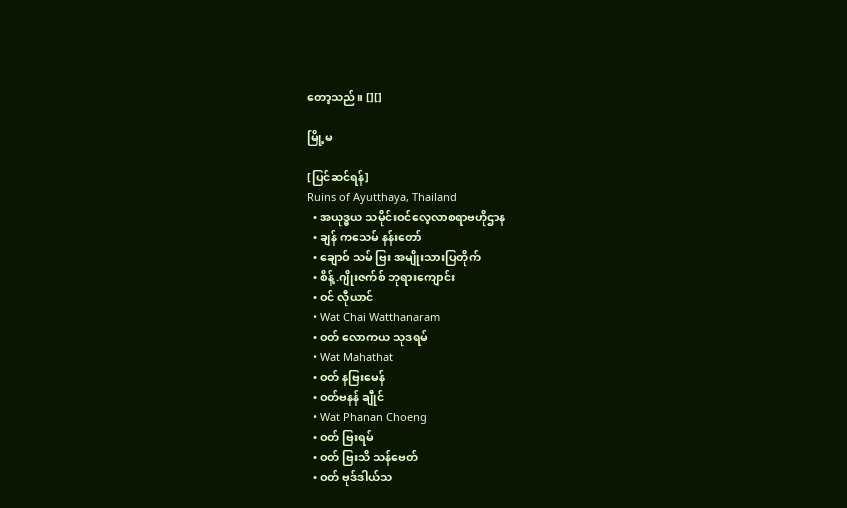တော့သည်။ [][]

မြို့မ

[ပြင်ဆင်ရန်]
Ruins of Ayutthaya, Thailand
  • အယုဒ္ဓယ သမိုင်းဝင်လေ့လာစရာဗဟိုဌာန
  • ချန် ကသေမ် နန်းတော်
  • ချောဝ် သမ် ဗြး အမျိုးသားပြတိုက်
  • စိန့်.ဂျိုးဇက်စ် ဘုရားကျောင်း
  • ဝင် လီုယာင်
  • Wat Chai Watthanaram
  • ဝတ် လောကယ သုဒရမ်
  • Wat Mahathat
  • ဝတ် နဗြးမေန်
  • ဝတ်ဗနန် ချီုင်
  • Wat Phanan Choeng
  • ဝတ် ဗြးရမ်
  • ဝတ် ဗြးသိ သန်ဗေတ်
  • ဝတ် ဗုဒ်ဒါယ်သ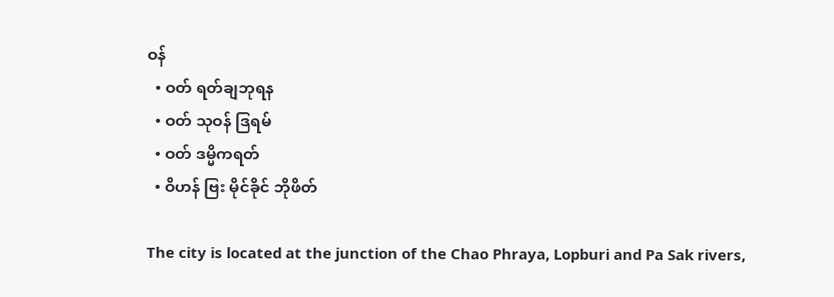ဝန်
  • ဝတ် ရတ်ချဘုရန
  • ဝတ် သုဝန် ဒြရမ်
  • ဝတ် ဒမ္မိကရတ်
  • ဝိဟန် ဗြး မိုင်ခိုင် ဘိုဖိတ်

The city is located at the junction of the Chao Phraya, Lopburi and Pa Sak rivers,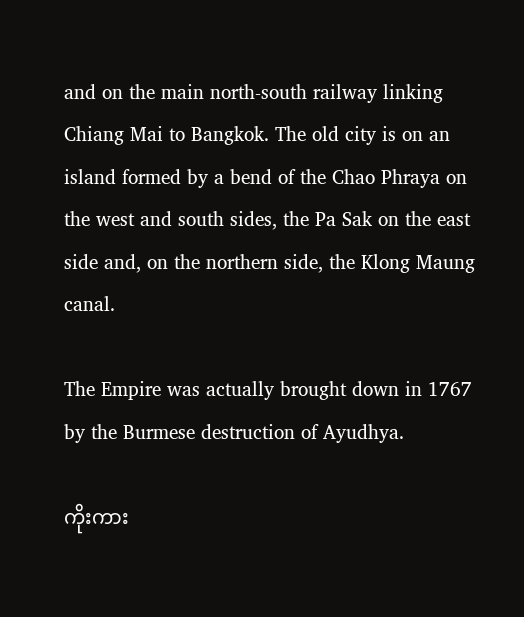and on the main north-south railway linking Chiang Mai to Bangkok. The old city is on an island formed by a bend of the Chao Phraya on the west and south sides, the Pa Sak on the east side and, on the northern side, the Klong Maung canal.

The Empire was actually brought down in 1767 by the Burmese destruction of Ayudhya.

ကိုးကား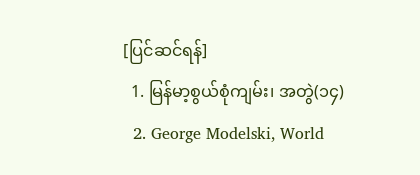[ပြင်ဆင်ရန်]
  1. မြန်မာ့စွယ်စုံကျမ်း၊ အတွဲ(၁၄)
  2. George Modelski, World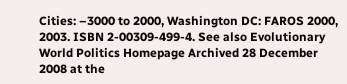Cities: –3000 to 2000, Washington DC: FAROS 2000, 2003. ISBN 2-00309-499-4. See also Evolutionary World Politics Homepage Archived 28 December 2008 at the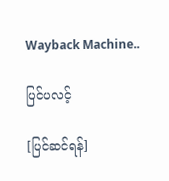Wayback Machine..

ပြင်ပလင့်

[ပြင်ဆင်ရန်]